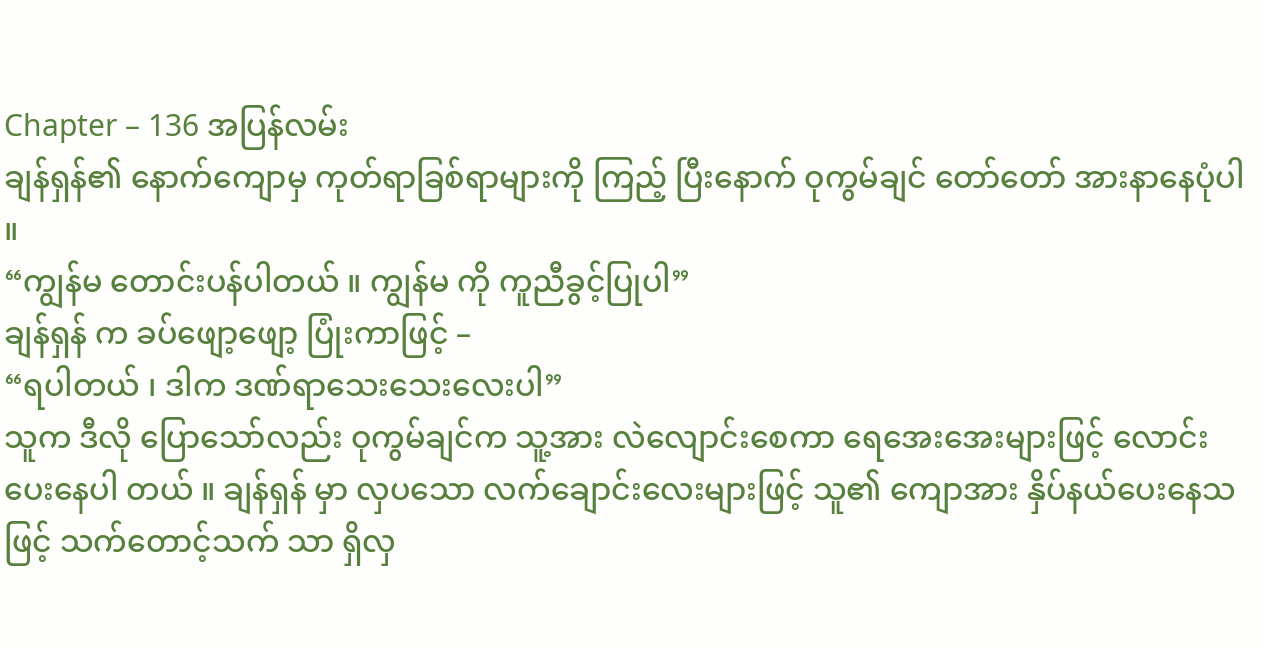Chapter – 136 အပြန်လမ်း
ချန်ရှန်၏ နောက်ကျောမှ ကုတ်ရာခြစ်ရာများကို ကြည့် ပြီးနောက် ဝုကွမ်ချင် တော်တော် အားနာနေပုံပါ ။
“ကျွန်မ တောင်းပန်ပါတယ် ။ ကျွန်မ ကို ကူညီခွင့်ပြုပါ”
ချန်ရှန် က ခပ်ဖျော့ဖျော့ ပြုံးကာဖြင့် –
“ရပါတယ် ၊ ဒါက ဒဏ်ရာသေးသေးလေးပါ”
သူက ဒီလို ပြောသော်လည်း ဝုကွမ်ချင်က သူ့အား လဲလျောင်းစေကာ ရေအေးအေးများဖြင့် လောင်းပေးနေပါ တယ် ။ ချန်ရှန် မှာ လှပသော လက်ချောင်းလေးများဖြင့် သူ၏ ကျောအား နှိပ်နယ်ပေးနေသဖြင့် သက်တောင့်သက် သာ ရှိလှ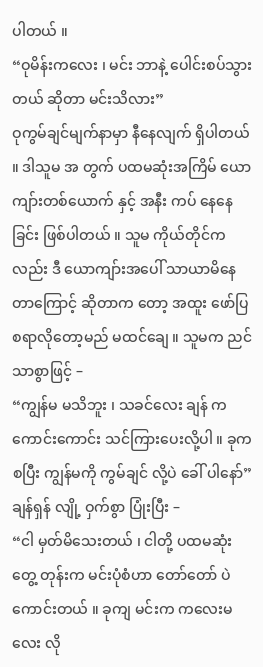ပါတယ် ။
“ဝုမိန်းကလေး ၊ မင်း ဘာနဲ့ ပေါင်းစပ်သွားတယ် ဆိုတာ မင်းသိလား”
ဝုကွမ်ချင်မျက်နာမှာ နီနေလျက် ရှိပါတယ် ။ ဒါသူမ အ တွက် ပထမဆုံးအကြိမ် ယောကျာ်းတစ်ယောက် နှင့် အနီး ကပ် နေနေခြင်း ဖြစ်ပါတယ် ။ သူမ ကိုယ်တိုင်ကလည်း ဒီ ယောကျာ်းအပေါ် သာယာမိနေတာကြောင့် ဆိုတာက တော့ အထူး ဖော်ပြစရာလိုတော့မည် မထင်ချေ ။ သူမက ညင်သာစွာဖြင့် –
“ကျွန်မ မသိဘူး ၊ သခင်လေး ချန် က ကောင်းကောင်း သင်ကြားပေးလို့ပါ ။ ခုက စပြီး ကျွန်မကို ကွမ်ချင် လို့ပဲ ခေါ် ပါနော်”
ချန်ရှန် လျို့ ဝှက်စွာ ပြုံးပြီး –
“ငါ မှတ်မိသေးတယ် ၊ ငါတို့ ပထမဆုံးတွေ့ တုန်းက မင်းပုံစံဟာ တော်တော် ပဲ ကောင်းတယ် ။ ခုကျ မင်းက ကလေးမလေး လို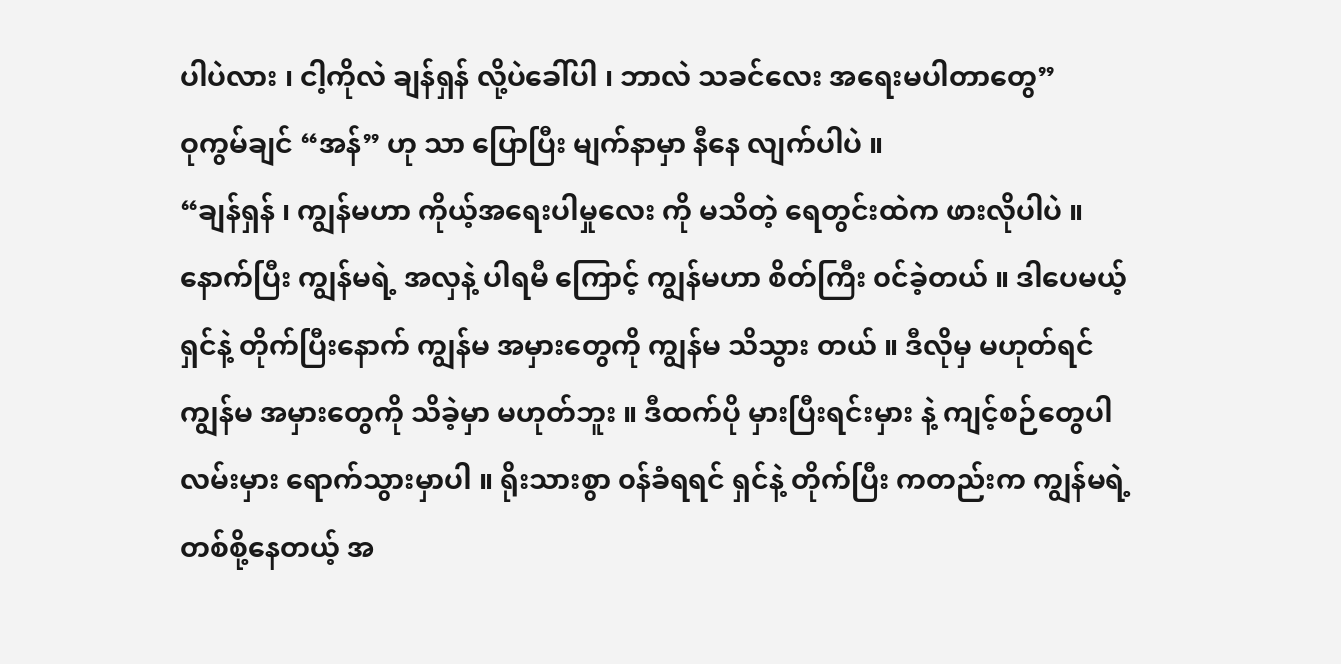ပါပဲလား ၊ ငါ့ကိုလဲ ချန်ရှန် လို့ပဲခေါ်ပါ ၊ ဘာလဲ သခင်လေး အရေးမပါတာတွေ”
ဝုကွမ်ချင် “အန်” ဟု သာ ပြောပြီး မျက်နာမှာ နီနေ လျက်ပါပဲ ။
“ချန်ရှန် ၊ ကျွန်မဟာ ကိုယ့်အရေးပါမှုလေး ကို မသိတဲ့ ရေတွင်းထဲက ဖားလိုပါပဲ ။ နောက်ပြီး ကျွန်မရဲ့ အလှနဲ့ ပါရမီ ကြောင့် ကျွန်မဟာ စိတ်ကြီး ၀င်ခဲ့တယ် ။ ဒါပေမယ့် ရှင်နဲ့ တိုက်ပြီးနောက် ကျွန်မ အမှားတွေကို ကျွန်မ သိသွား တယ် ။ ဒီလိုမှ မဟုတ်ရင် ကျွန်မ အမှားတွေကို သိခဲ့မှာ မဟုတ်ဘူး ။ ဒီထက်ပို မှားပြီးရင်းမှား နဲ့ ကျင့်စဉ်တွေပါ လမ်းမှား ရောက်သွားမှာပါ ။ ရိုးသားစွာ ၀န်ခံရရင် ရှင်နဲ့ တိုက်ပြီး ကတည်းက ကျွန်မရဲ့ တစ်စို့နေတယ့် အ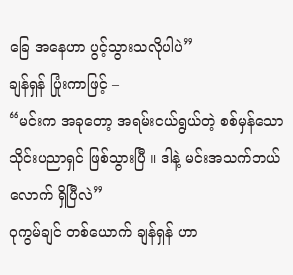ခြေ အနေဟာ ပွင့်သွားသလိုပါပဲ”
ချန်ရှန် ပြုံးကာဖြင့် –
“မင်းက အခုတော့ အရမ်းငယ်ရွယ်တဲ့ စစ်မှန်သော သိုင်းပညာရှင် ဖြစ်သွားပြီ ။ ဒါနဲ့ မင်းအသက်ဘယ်လောက် ရှိပြီလဲ”
ဝုကွမ်ချင် တစ်ယောက် ချန်ရှန် ဟာ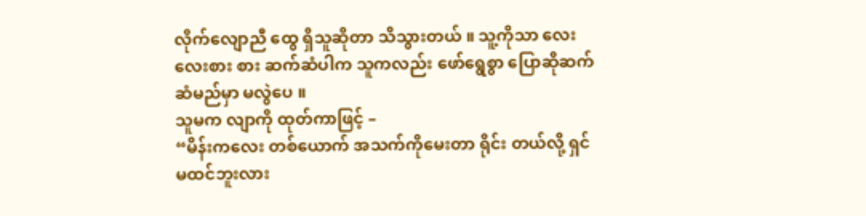လိုက်လျောညီ ထွေ ရှိသူဆိုတာ သိသွားတယ် ။ သူ့ကိုသာ လေးလေးစား စား ဆက်ဆံပါက သူကလည်း ဖော်ရွေစွာ ပြောဆိုဆက် ဆံမည်မှာ မလွဲပေ ။
သူမက လျာကို ထုတ်ကာဖြင့် –
“မိန်းကလေး တစ်ယောက် အသက်ကိုမေးတာ ရိုင်း တယ်လို့ ရှင်မထင်ဘူးလား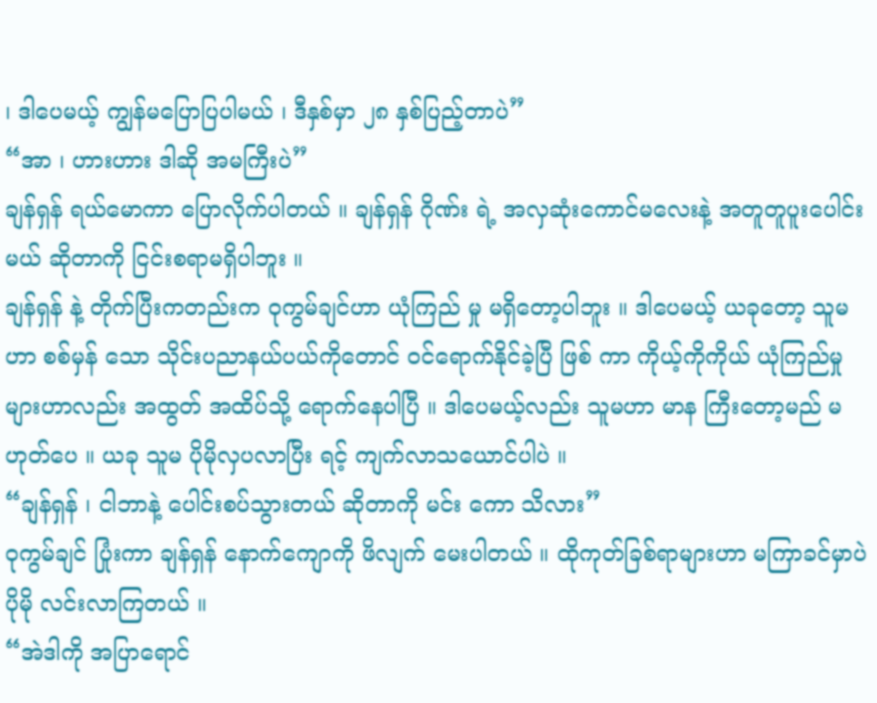၊ ဒါပေမယ့် ကျွန်မပြောပြပါမယ် ၊ ဒီနှစ်မှာ ၂၈ နှစ်ပြည့်တာပဲ”
“အာ ၊ ဟားဟား ဒါဆို အမကြီးပဲ”
ချန်ရှန် ရယ်မောကာ ပြောလိုက်ပါတယ် ။ ချန်ရှန် ဂိုဏ်း ရဲ့ အလှဆုံးကောင်မလေးနဲ့ အတူတူပူးပေါင်းမယ် ဆိုတာကို ငြင်းစရာမရှိပါဘူး ။
ချန်ရှန် နဲ့ တိုက်ပြီးကတည်းက ဝုကွမ်ချင်ဟာ ယုံကြည် မှု မရှိတော့ပါဘူး ။ ဒါပေမယ့် ယခုတော့ သူမဟာ စစ်မှန် သော သိုင်းပညာနယ်ပယ်ကိုတောင် ၀င်ရောက်နိုင်ခဲ့ပြီ ဖြစ် ကာ ကိုယ့်ကိုကိုယ် ယုံကြည်မှုများဟာလည်း အထွတ် အထိပ်သို့ ရောက်နေပါပြီ ။ ဒါပေမယ့်လည်း သူမဟာ မာန ကြီးတော့မည် မဟုတ်ပေ ။ ယခု သူမ ပိုမိုလှပလာပြီး ရင့် ကျက်လာသယောင်ပါပဲ ။
“ချန်ရှန် ၊ ငါဘာနဲ့ ပေါင်းစပ်သွားတယ် ဆိုတာကို မင်း ကော သိလား”
ဝုကွမ်ချင် ပြုံးကာ ချန်ရှန် နောက်ကျောကို ဖိလျက် မေးပါတယ် ။ ထိုကုတ်ခြစ်ရာများဟာ မကြာခင်မှာပဲ ပိုမို လင်းလာကြတယ် ။
“အဲဒါကို အပြာရောင်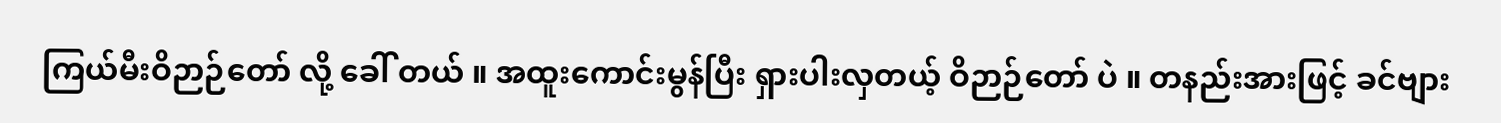ကြယ်မီးဝိဉာဉ်တော် လို့ ခေါ် တယ် ။ အထူးကောင်းမွန်ပြီး ရှားပါးလှတယ့် ဝိဉာဉ်တော် ပဲ ။ တနည်းအားဖြင့် ခင်ဗျား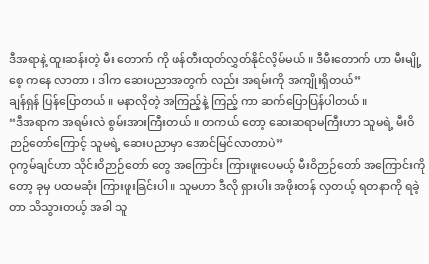ဒီအရာနဲ့ ထူးဆန်းတဲ့ မီး တောက် ကို ဖန်တီးထုတ်လွှတ်နိုင်လိ့မ်မယ် ။ ဒီမီးတောက် ဟာ မီးမျို့ စေ့ ကနေ လာတာ ၊ ဒါက ဆေးပညာအတွက် လည်း အရမ်းကို အကျိုးရှိတယ်”
ချန်ရှန် ပြန်ပြောတယ် ။ မနာလိုတဲ့ အကြည့်နဲ့ ကြည့် ကာ ဆက်ပြောပြန်ပါတယ် ။
“ဒီအရာက အရမ်းလဲ စွမ်းအားကြီးတယ် ။ တကယ် တော့ ဆေးဆရာမကြီးဟာ သူမရဲ့ မီးဝိဉာဉ်တော်ကြောင့် သူမရဲ့ ဆေးပညာမှာ အောင်မြင်လာတာပဲ”
ဝုကွမ်ချင်ဟာ သိုင်းဝိဉာဉ်တော် တွေ အကြောင်း ကြားဖူးပေမယ့် မီးဝိဉာဉ်တော် အကြောင်းကိုတော့ ခုမှ ပထမဆုံး ကြားဖူးခြင်းပါ ။ သူမဟာ ဒီလို ရှားပါး အဖိုးတန် လှတယ့် ရတနာကို ရခဲ့တာ သိသွားတယ့် အခါ သူ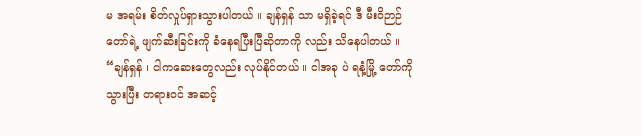မ အရမ်း စိတ်လှုပ်ရှားသွားပါတယ် ။ ချန်ရှန် သာ မရှိခဲ့ရင် ဒီ မီးဝိဉာဉ်တော်ရဲ့ ဖျက်ဆီးခြင်းကို ခံနေရပြီးပြီဆိုတာကို လည်း သိနေပါတယ် ။
“ချန်ရှန် ၊ ငါကဆေးတွေလည်း လုပ်နိုင်တယ် ။ ငါအခု ပဲ ရနံ့မြို့ တော်ကို သွားပြီး တရားဝင် အဆင့်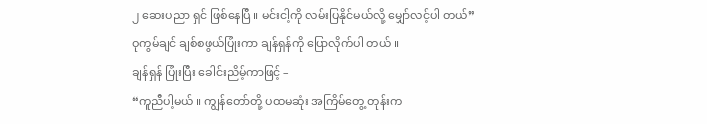၂ ဆေးပညာ ရှင် ဖြစ်နေပြီ ။ မင်းငါ့ကို လမ်းပြနိုင်မယ်လို့ မျှော်လင့်ပါ တယ်”
ဝုကွမ်ချင် ချစ်စဖွယ်ပြုံးကာ ချန်ရှန်ကို ပြောလိုက်ပါ တယ် ။
ချန်ရှန် ပြုံးပြီး ခေါင်းညိမ့်ကာဖြင့် –
“ကူညီပါ့မယ် ။ ကျွန်တော်တို့ ပထမဆုံး အကြိမ်တွေ့ တုန်းက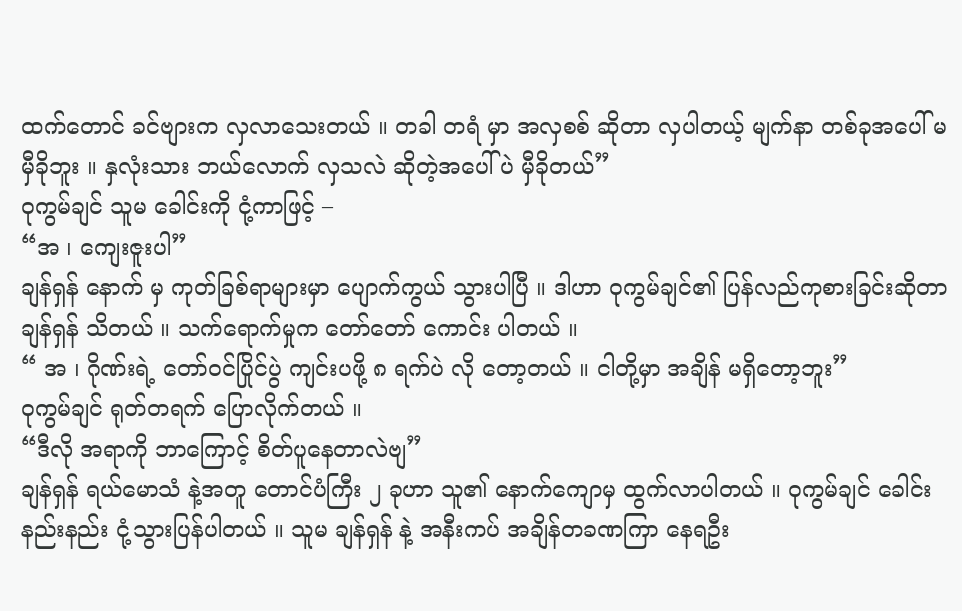ထက်တောင် ခင်ဗျားက လှလာသေးတယ် ။ တခါ တရံ မှာ အလှစစ် ဆိုတာ လှပါတယ့် မျက်နာ တစ်ခုအပေါ် မမှီခိုဘူး ။ နှလုံးသား ဘယ်လောက် လှသလဲ ဆိုတဲ့အပေါ် ပဲ မှီခိုတယ်”
ဝုကွမ်ချင် သူမ ခေါင်းကို ငုံ့ကာဖြင့် –
“အ ၊ ကျေးဇူးပါ”
ချန်ရှန် နောက် မှ ကုတ်ခြစ်ရာများမှာ ပျောက်ကွယ် သွားပါပြီ ။ ဒါဟာ ဝုကွမ်ချင်၏ ပြန်လည်ကုစားခြင်းဆိုတာ ချန်ရှန် သိတယ် ။ သက်ရောက်မှုက တော်တော် ကောင်း ပါတယ် ။
“ အ ၊ ဂိုဏ်းရဲ့ တော်ဝင်ပြိုင်ပွဲ ကျင်းပဖို့ ၈ ရက်ပဲ လို တော့တယ် ။ ငါတို့မှာ အချိန် မရှိတော့ဘူး”
ဝုကွမ်ချင် ရုတ်တရက် ပြောလိုက်တယ် ။
“ဒီလို အရာကို ဘာကြောင့် စိတ်ပူနေတာလဲဗျ”
ချန်ရှန် ရယ်မောသံ နဲ့အတူ တောင်ပံကြီး ၂ ခုဟာ သူ၏ နောက်ကျောမှ ထွက်လာပါတယ် ။ ဝုကွမ်ချင် ခေါင်း နည်းနည်း ငုံ့သွားပြန်ပါတယ် ။ သူမ ချန်ရှန် နဲ့ အနီးကပ် အချိန်တခဏကြာ နေရဦး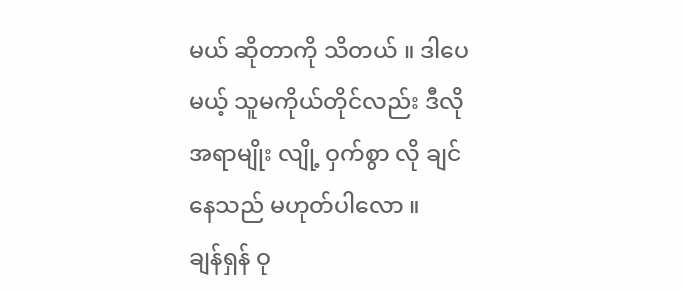မယ် ဆိုတာကို သိတယ် ။ ဒါပေ မယ့် သူမကိုယ်တိုင်လည်း ဒီလိုအရာမျိုး လျို့ ဝှက်စွာ လို ချင်နေသည် မဟုတ်ပါလော ။
ချန်ရှန် ဝု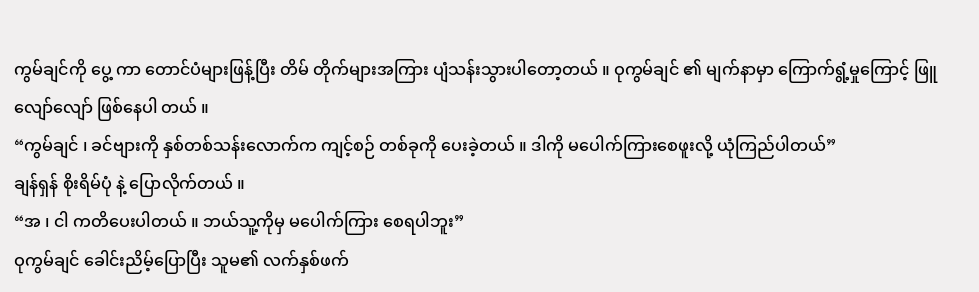ကွမ်ချင်ကို ပွေ့ ကာ တောင်ပံများဖြန့်ပြီး တိမ် တိုက်များအကြား ပျံသန်းသွားပါတော့တယ် ။ ဝုကွမ်ချင် ၏ မျက်နာမှာ ကြောက်ရွံ့မှုကြောင့် ဖြူလျော်လျော် ဖြစ်နေပါ တယ် ။
“ကွမ်ချင် ၊ ခင်ဗျားကို နှစ်တစ်သန်းလောက်က ကျင့်စဉ် တစ်ခုကို ပေးခဲ့တယ် ။ ဒါကို မပေါက်ကြားစေဖူးလို့ ယုံကြည်ပါတယ်”
ချန်ရှန် စိုးရိမ်ပုံ နဲ့ ပြောလိုက်တယ် ။
“အ ၊ ငါ ကတိပေးပါတယ် ။ ဘယ်သူ့ကိုမှ မပေါက်ကြား စေရပါဘူး”
ဝုကွမ်ချင် ခေါင်းညိမ့်ပြောပြီး သူမ၏ လက်နှစ်ဖက်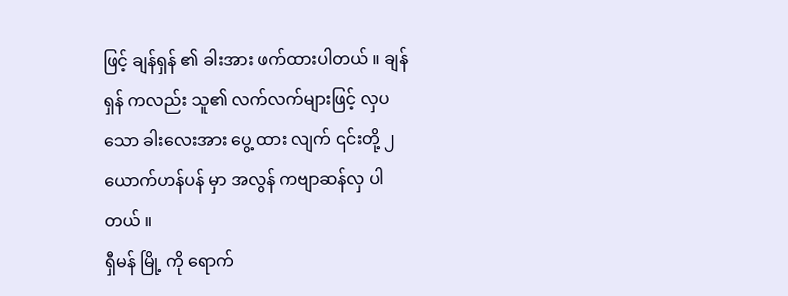ဖြင့် ချန်ရှန် ၏ ခါးအား ဖက်ထားပါတယ် ။ ချန်ရှန် ကလည်း သူ၏ လက်လက်များဖြင့် လှပသော ခါးလေးအား ပွေ့ ထား လျက် ၎င်းတို့ ၂ ယောက်ဟန်ပန် မှာ အလွန် ကဗျာဆန်လှ ပါတယ် ။
ရှီမန် မြို့ ကို ရောက်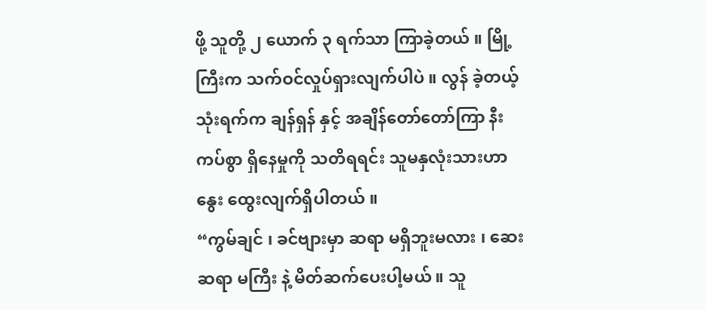ဖို့ သူတို့ ၂ ယောက် ၃ ရက်သာ ကြာခဲ့တယ် ။ မြို့ ကြီးက သက်ဝင်လှုပ်ရှားလျက်ပါပဲ ။ လွန် ခဲ့တယ့် သုံးရက်က ချန်ရှန် နှင့် အချိန်တော်တော်ကြာ နီးကပ်စွာ ရှိနေမှုကို သတိရရင်း သူမနှလုံးသားဟာ နွေး ထွေးလျက်ရှိပါတယ် ။
“ကွမ်ချင် ၊ ခင်ဗျားမှာ ဆရာ မရှိဘူးမလား ၊ ဆေးဆရာ မကြီး နဲ့ မိတ်ဆက်ပေးပါ့မယ် ။ သူ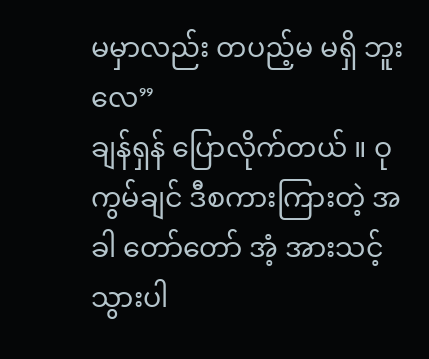မမှာလည်း တပည့်မ မရှိ ဘူးလေ”
ချန်ရှန် ပြောလိုက်တယ် ။ ဝုကွမ်ချင် ဒီစကားကြားတဲ့ အခါ တော်တော် အံ့ အားသင့်သွားပါ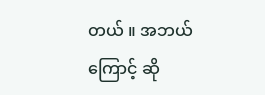တယ် ။ အဘယ် ကြောင့် ဆို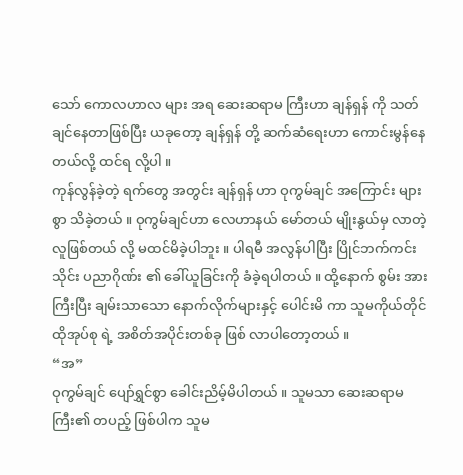သော် ကောလဟာလ များ အရ ဆေးဆရာမ ကြီးဟာ ချန်ရှန် ကို သတ်ချင်နေတာဖြစ်ပြီး ယခုတော့ ချန်ရှန် တို့ ဆက်ဆံရေးဟာ ကောင်းမွန်နေတယ်လို့ ထင်ရ လို့ပါ ။
ကုန်လွန်ခဲ့တဲ့ ရက်တွေ အတွင်း ချန်ရှန် ဟာ ဝုကွမ်ချင် အကြောင်း များစွာ သိခဲ့တယ် ။ ဝုကွမ်ချင်ဟာ လေဟာနယ် မော်တယ် မျိုးနွယ်မှ လာတဲ့လူဖြစ်တယ် လို့ မထင်မိခဲ့ပါဘူး ။ ပါရမီ အလွန်ပါပြီး ပြိုင်ဘက်ကင်း သိုင်း ပညာဂိုဏ်း ၏ ခေါ်ယူခြင်းကို ခံခဲ့ရပါတယ် ။ ထို့နောက် စွမ်း အားကြီးပြီး ချမ်းသာသော နောက်လိုက်များနှင့် ပေါင်းမိ ကာ သူမကိုယ်တိုင် ထိုအုပ်စု ရဲ့ အစိတ်အပိုင်းတစ်ခု ဖြစ် လာပါတော့တယ် ။
“အ”
ဝုကွမ်ချင် ပျော်ရွှင်စွာ ခေါင်းညိမ့်မိပါတယ် ။ သူမသာ ဆေးဆရာမကြီး၏ တပည့် ဖြစ်ပါက သူမ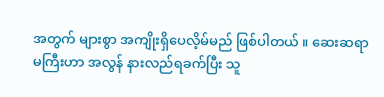အတွက် များစွာ အကျိုးရှိပေလိ့မ်မည် ဖြစ်ပါတယ် ။ ဆေးဆရာမကြီးဟာ အလွန် နားလည်ရခက်ပြီး သူ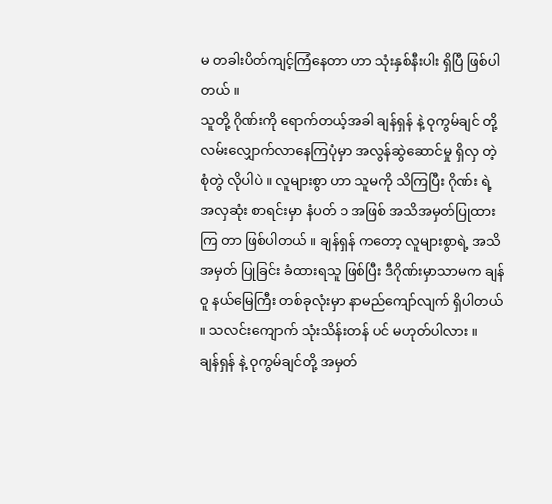မ တခါးပိတ်ကျင့်ကြံနေတာ ဟာ သုံးနှစ်နီးပါး ရှိပြီ ဖြစ်ပါတယ် ။
သူတို့ ဂိုဏ်းကို ရောက်တယ့်အခါ ချန်ရှန် နဲ့ ဝုကွမ်ချင် တို့ လမ်းလျှောက်လာနေကြပုံမှာ အလွန်ဆွဲဆောင်မှု ရှိလှ တဲ့ စုံတွဲ လိုပါပဲ ။ လူများစွာ ဟာ သူမကို သိကြပြီး ဂိုဏ်း ရဲ့ အလှဆုံး စာရင်းမှာ နံပတ် ၁ အဖြစ် အသိအမှတ်ပြုထား ကြ တာ ဖြစ်ပါတယ် ။ ချန်ရှန် ကတော့ လူများစွာရဲ့ အသိ အမှတ် ပြုခြင်း ခံထားရသူ ဖြစ်ပြီး ဒီဂိုဏ်းမှာသာမက ချန်ဝူ နယ်မြေကြီး တစ်ခုလုံးမှာ နာမည်ကျော်လျက် ရှိပါတယ် ။ သလင်းကျောက် သုံးသိန်းတန် ပင် မဟုတ်ပါလား ။
ချန်ရှန် နဲ့ ဝုကွမ်ချင်တို့ အမှတ်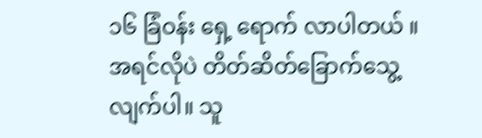၁၆ ခြံဝန်း ရှေ့ ရောက် လာပါတယ် ။ အရင်လိုပဲ တိတ်ဆိတ်ခြောက်သွေ့ လျက်ပါ။ သူ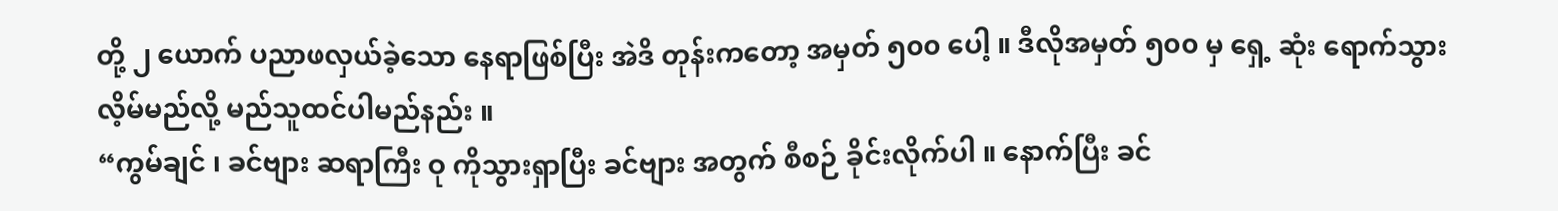တို့ ၂ ယောက် ပညာဖလှယ်ခဲ့သော နေရာဖြစ်ပြီး အဲဒိ တုန်းကတော့ အမှတ် ၅၀၀ ပေါ့ ။ ဒီလိုအမှတ် ၅၀၀ မှ ရှေ့ ဆုံး ရောက်သွားလိ့မ်မည်လို့ မည်သူထင်ပါမည်နည်း ။
“ကွမ်ချင် ၊ ခင်ဗျား ဆရာကြီး ဝု ကိုသွားရှာပြီး ခင်ဗျား အတွက် စီစဉ် ခိုင်းလိုက်ပါ ။ နောက်ပြီး ခင်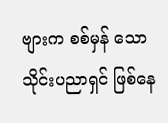ဗျားက စစ်မှန် သော သိုင်းပညာရှင် ဖြစ်နေ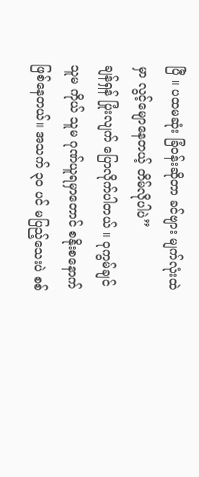ပြီ ။ ပထမဆုံး ခြံဝန်းဆိုတာ ခင်ဗျား မျက်လုံးထဲမှာ လွင့်မျောနေတယ့် တိမ်လိုပါပဲ”
ချန်ရှန် ပြုံးလျက် ပြောလိုက်ပါတယ် ။ ဝုကွမ်ချင် သူမ ကိုယ် သူမ ဂုဏ်ယူရမှာတောင် စနိုးစနောက် ဖြစ်နေတယ်။ အသက် ၃၀ ပင် မပြည့်သေးပဲ စစ်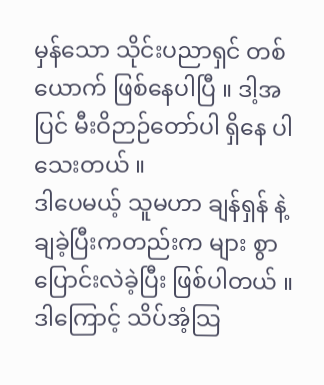မှန်သော သိုင်းပညာရှင် တစ်ယောက် ဖြစ်နေပါပြီ ။ ဒါ့အပြင် မီးဝိဉာဉ်တော်ပါ ရှိနေ ပါသေးတယ် ။
ဒါပေမယ့် သူမဟာ ချန်ရှန် နဲ့ ချခဲ့ပြီးကတည်းက များ စွာ ပြောင်းလဲခဲ့ပြီး ဖြစ်ပါတယ် ။ ဒါကြောင့် သိပ်အံ့သြ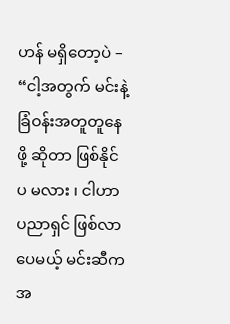ဟန် မရှိတော့ပဲ –
“ငါ့အတွက် မင်းနဲ့ ခြံဝန်းအတူတူနေဖို့ ဆိုတာ ဖြစ်နိုင် ပ မလား ၊ ငါဟာ ပညာရှင် ဖြစ်လာပေမယ့် မင်းဆီက အ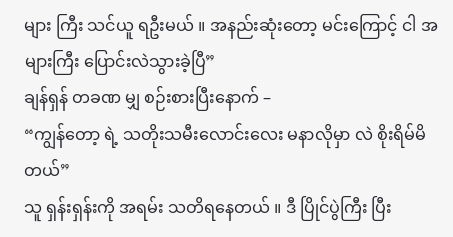များ ကြီး သင်ယူ ရဦးမယ် ။ အနည်းဆုံးတော့ မင်းကြောင့် ငါ အများကြီး ပြောင်းလဲသွားခဲ့ပြီ”
ချန်ရှန် တခဏ မျှ စဉ်းစားပြီးနောက် –
“ကျွန်တော့ ရဲ့ သတိုးသမီးလောင်းလေး မနာလိုမှာ လဲ စိုးရိမ်မိတယ်”
သူ ရှန်းရှန်းကို အရမ်း သတိရနေတယ် ။ ဒီ ပြိုင်ပွဲကြီး ပြီး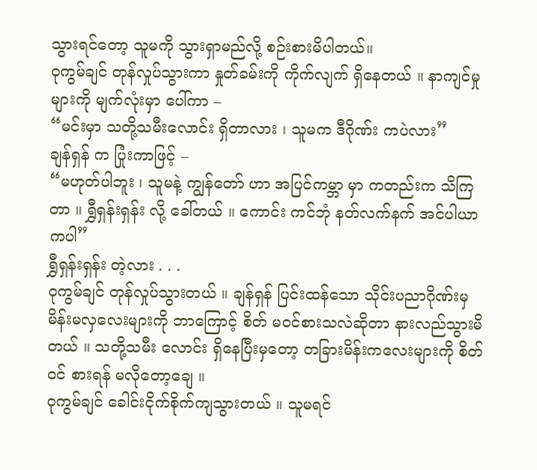သွားရင်တော့ သူမကို သွားရှာမည်လို့ စဉ်းစားမိပါတယ်။
ဝုကွမ်ချင် တုန်လှုပ်သွားကာ နှုတ်ခမ်းကို ကိုက်လျက် ရှိနေတယ် ။ နာကျင်မှုများကို မျက်လုံးမှာ ပေါ်ကာ –
“မင်းမှာ သတို့သမီးလောင်း ရှိတာလား ၊ သူမက ဒီဂိုဏ်း ကပဲလား”
ချန်ရှန် က ပြုံးကာဖြင့် –
“မဟုတ်ပါဘူး ၊ သူမနဲ့ ကျွန်တော် ဟာ အပြင်ကမ္ဘာ မှာ ကတည်းက သိကြတာ ။ ရွှီရှန်းရှန်း လို့ ခေါ်တယ် ။ ကောင်း ကင်ဘုံ နတ်လက်နက် အင်ပါယာ ကပါ”
ရွှီရှန်းရှန်း တဲ့လား . . .
ဝုကွမ်ချင် တုန်လှုပ်သွားတယ် ။ ချန်ရှန် ပြင်းထန်သော သိုင်းပညာဂိုဏ်းမှ မိန်းမလှလေးများကို ဘာကြောင့် စိတ် မ၀င်စားသလဲဆိုတာ နားလည်သွားမိတယ် ။ သတို့သမီး လောင်း ရှိနေပြီးမှတော့ တခြားမိန်းကလေးများကို စိတ်ဝင် စားရန် မလိုတော့ချေ ။
ဝုကွမ်ချင် ခေါင်းငိုက်စိုက်ကျသွားတယ် ။ သူမရင်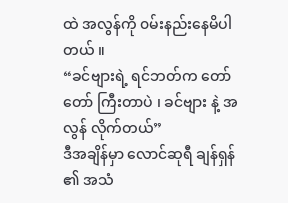ထဲ အလွန်ကို ၀မ်းနည်းနေမိပါတယ် ။
“ခင်ဗျားရဲ့ ရင်ဘတ်က တော်တော် ကြီးတာပဲ ၊ ခင်ဗျား နဲ့ အလွန် လိုက်တယ်”
ဒီအချိန်မှာ လောင်ဆုရီ ချန်ရှန် ၏ အသံ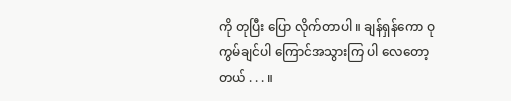ကို တုပြီး ပြော လိုက်တာပါ ။ ချန်ရှန်ကော ဝုကွမ်ချင်ပါ ကြောင်အသွားကြ ပါ လေတော့တယ် . . . ။